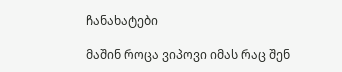ჩანახატები

მაშინ როცა ვიპოვი იმას რაც შენ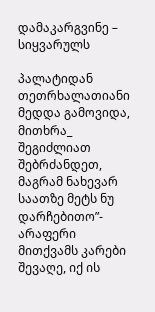დამაკარგვინე – სიყვარულს

პალატიდან თეთრხალათიანი მედდა გამოვიდა, მითხრა_ შეგიძლიათ შებრძანდეთ, მაგრამ ნახევარ საათზე მეტს ნუ დარჩებითო”- არაფერი მითქვამს კარები შევაღე, იქ ის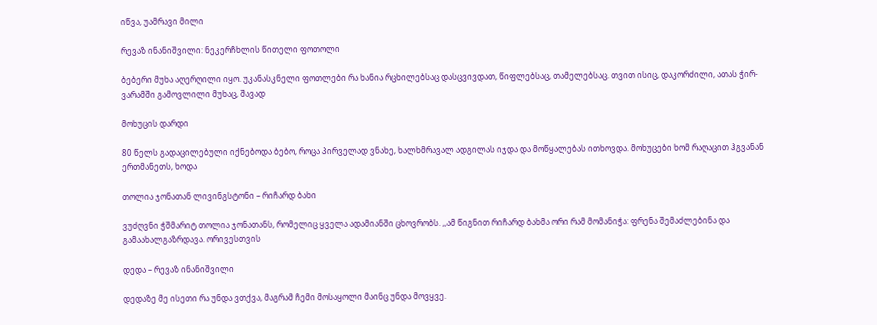იწვა, უამრავი მილი

რევაზ ინანიშვილი: ნეკერჩხლის წითელი ფოთოლი

ბებერი მუხა აღერღილი იყო. უკანასკნელი ფოთლები რა ხანია რცხილებსაც დასცვივდათ, წიფლებსაც, თამელებსაც. თვით ისიც, დაკორძილი, ათას ჭირ-ვარამში გამოვლილი მუხაც, შავად

მოხუცის დარდი

80 წელს გადაცილებული იქნებოდა ბებო, როცა პირველად ვნახე, ხალხმრავალ ადგილას იჯდა და მოწყალებას ითხოვდა. მოხუცები ხომ რაღაცით ჰგვანან ერთმანეთს, ხოდა

თოლია ჯონათან ლივინგსტონი – რიჩარდ ბახი

ვუძღვნი ჭშმარიტ თოლია ჯონათანს, რომელიც ყველა ადამიანში ცხოვრობს. ,,ამ წიგნით რიჩარდ ბახმა ორი რამ მომანიჭა: ფრენა შემაძლებინა და გამაახალგაზრდავა. ორივესთვის

დედა – რევაზ ინანიშვილი

დედაზე მე ისეთი რა უნდა ვთქვა, მაგრამ ჩემი მოსაყოლი მაინც უნდა მოვყვე.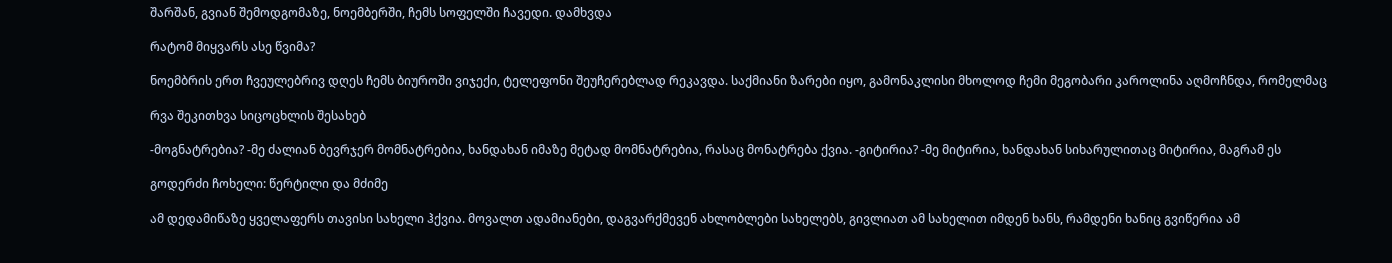შარშან, გვიან შემოდგომაზე, ნოემბერში, ჩემს სოფელში ჩავედი. დამხვდა

რატომ მიყვარს ასე წვიმა?

ნოემბრის ერთ ჩვეულებრივ დღეს ჩემს ბიუროში ვიჯექი, ტელეფონი შეუჩერებლად რეკავდა. საქმიანი ზარები იყო, გამონაკლისი მხოლოდ ჩემი მეგობარი კაროლინა აღმოჩნდა, რომელმაც

რვა შეკითხვა სიცოცხლის შესახებ

-მოგნატრებია? -მე ძალიან ბევრჯერ მომნატრებია, ხანდახან იმაზე მეტად მომნატრებია, რასაც მონატრება ქვია. -გიტირია? -მე მიტირია, ხანდახან სიხარულითაც მიტირია, მაგრამ ეს

გოდერძი ჩოხელი: წერტილი და მძიმე

ამ დედამიწაზე ყველაფერს თავისი სახელი ჰქვია. მოვალთ ადამიანები, დაგვარქმევენ ახლობლები სახელებს, გივლიათ ამ სახელით იმდენ ხანს, რამდენი ხანიც გვიწერია ამ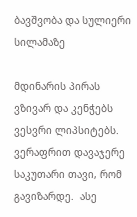ბავშვობა და სულიერი სილამაზე

მდინარის პირას ვზივარ და კენჭებს ვესვრი ლიპსიტებს. ვერაფრით დავაჯერე საკუთარი თავი, რომ გავიზარდე.  ასე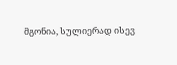მგონია, სულიერად ისევ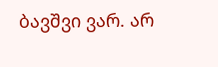ბავშვი ვარ. არ